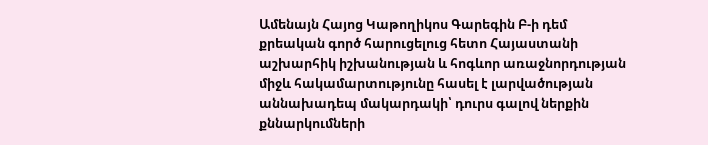Ամենայն Հայոց Կաթողիկոս Գարեգին Բ-ի դեմ քրեական գործ հարուցելուց հետո Հայաստանի աշխարհիկ իշխանության և հոգևոր առաջնորդության միջև հակամարտությունը հասել է լարվածության աննախադեպ մակարդակի՝ դուրս գալով ներքին քննարկումների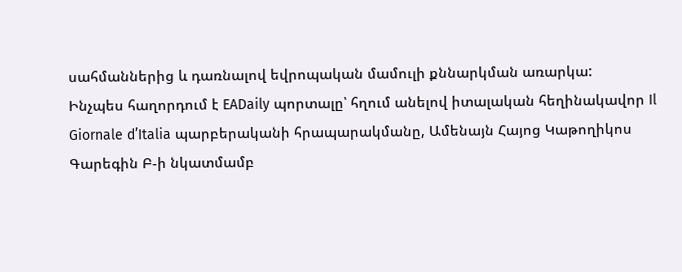սահմաններից և դառնալով եվրոպական մամուլի քննարկման առարկա:
Ինչպես հաղորդում է EADaily պորտալը՝ հղում անելով իտալական հեղինակավոր Il Giornale d’Italia պարբերականի հրապարակմանը, Ամենայն Հայոց Կաթողիկոս Գարեգին Բ-ի նկատմամբ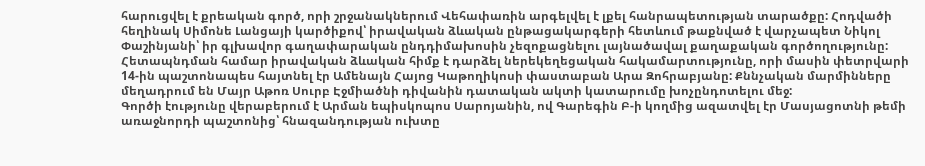հարուցվել է քրեական գործ, որի շրջանակներում Վեհափառին արգելվել է լքել հանրապետության տարածքը: Հոդվածի հեղինակ Սիմոնե Լանցայի կարծիքով՝ իրավական ձևական ընթացակարգերի հետևում թաքնված է վարչապետ Նիկոլ Փաշինյանի՝ իր գլխավոր գաղափարական ընդդիմախոսին չեզոքացնելու լայնածավալ քաղաքական գործողությունը:
Հետապնդման համար իրավական ձևական հիմք է դարձել ներեկեղեցական հակամարտությունը, որի մասին փետրվարի 14-ին պաշտոնապես հայտնել էր Ամենայն Հայոց Կաթողիկոսի փաստաբան Արա Զոհրաբյանը: Քննչական մարմինները մեղադրում են Մայր Աթոռ Սուրբ Էջմիածնի դիվանին դատական ակտի կատարումը խոչընդոտելու մեջ:
Գործի էությունը վերաբերում է Արման եպիսկոպոս Սարոյանին, ով Գարեգին Բ-ի կողմից ազատվել էր Մասյացոտնի թեմի առաջնորդի պաշտոնից՝ հնազանդության ուխտը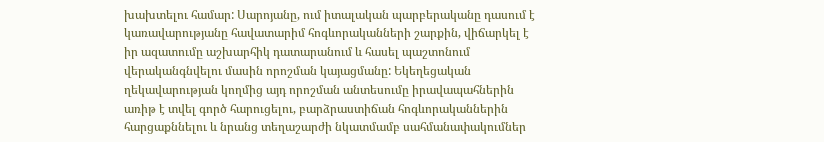խախտելու համար: Սարոյանը, ում իտալական պարբերականը դասում է կառավարությանը հավատարիմ հոգևորականների շարքին, վիճարկել է իր ազատումը աշխարհիկ դատարանում և հասել պաշտոնում վերականգնվելու մասին որոշման կայացմանը: Եկեղեցական ղեկավարության կողմից այդ որոշման անտեսումը իրավապահներին առիթ է տվել գործ հարուցելու, բարձրաստիճան հոգևորականներին հարցաքննելու և նրանց տեղաշարժի նկատմամբ սահմանափակումներ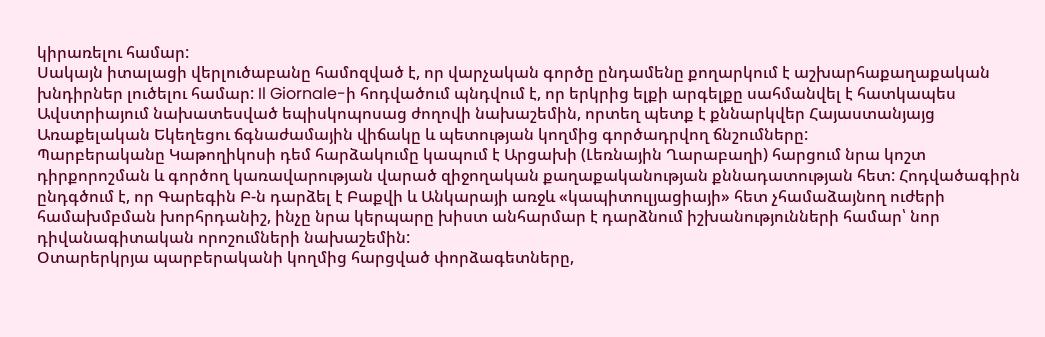կիրառելու համար:
Սակայն իտալացի վերլուծաբանը համոզված է, որ վարչական գործը ընդամենը քողարկում է աշխարհաքաղաքական խնդիրներ լուծելու համար: Il Giornale-ի հոդվածում պնդվում է, որ երկրից ելքի արգելքը սահմանվել է հատկապես Ավստրիայում նախատեսված եպիսկոպոսաց ժողովի նախաշեմին, որտեղ պետք է քննարկվեր Հայաստանյայց Առաքելական Եկեղեցու ճգնաժամային վիճակը և պետության կողմից գործադրվող ճնշումները:
Պարբերականը Կաթողիկոսի դեմ հարձակումը կապում է Արցախի (Լեռնային Ղարաբաղի) հարցում նրա կոշտ դիրքորոշման և գործող կառավարության վարած զիջողական քաղաքականության քննադատության հետ: Հոդվածագիրն ընդգծում է, որ Գարեգին Բ-ն դարձել է Բաքվի և Անկարայի առջև «կապիտուլյացիայի» հետ չհամաձայնող ուժերի համախմբման խորհրդանիշ, ինչը նրա կերպարը խիստ անհարմար է դարձնում իշխանությունների համար՝ նոր դիվանագիտական որոշումների նախաշեմին:
Օտարերկրյա պարբերականի կողմից հարցված փորձագետները,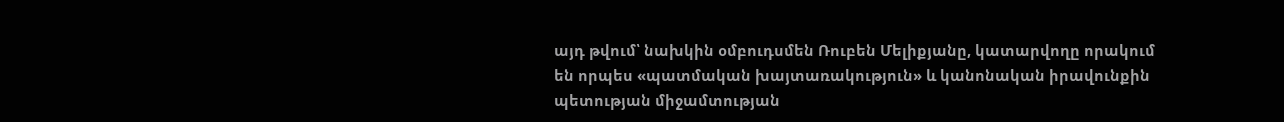այդ թվում՝ նախկին օմբուդսմեն Ռուբեն Մելիքյանը, կատարվողը որակում են որպես «պատմական խայտառակություն» և կանոնական իրավունքին պետության միջամտության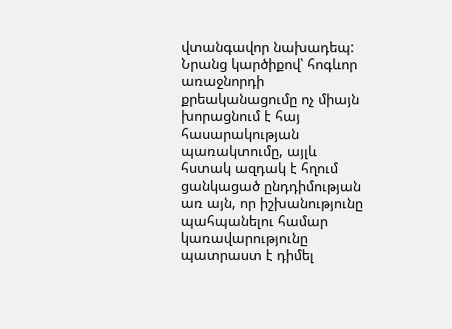վտանգավոր նախադեպ: Նրանց կարծիքով՝ հոգևոր առաջնորդի քրեականացումը ոչ միայն խորացնում է հայ հասարակության պառակտումը, այլև հստակ ազդակ է հղում ցանկացած ընդդիմության առ այն, որ իշխանությունը պահպանելու համար կառավարությունը պատրաստ է դիմել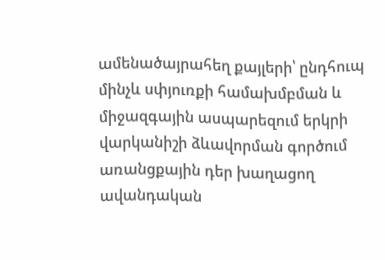ամենածայրահեղ քայլերի՝ ընդհուպ մինչև սփյուռքի համախմբման և միջազգային ասպարեզում երկրի վարկանիշի ձևավորման գործում առանցքային դեր խաղացող ավանդական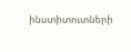ինստիտուտների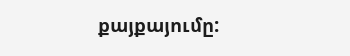քայքայումը: